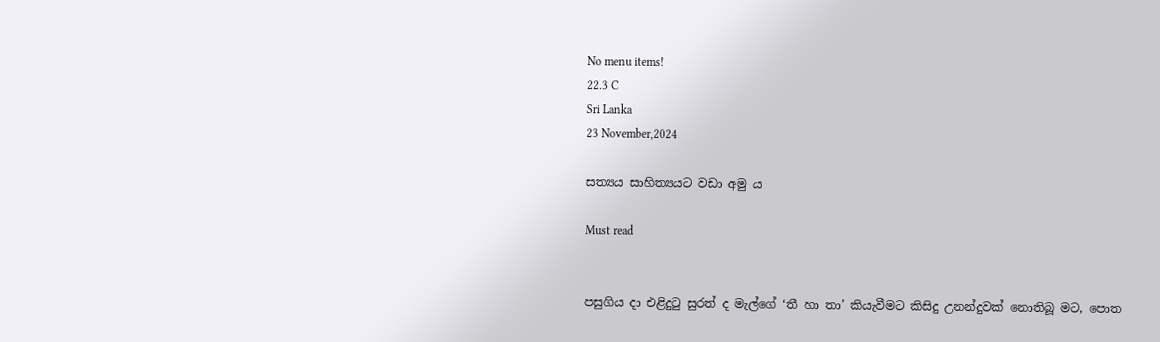No menu items!
22.3 C
Sri Lanka
23 November,2024

සත්‍යය සාහිත්‍යයට වඩා අමු ය

Must read


පසුගිය දා එළිදුටු සුරත් ද මැල්ගේ ‘තී හා තා’ කියැවීමට කිසිදු උනන්දුවක් නොතිබූ මට, පොත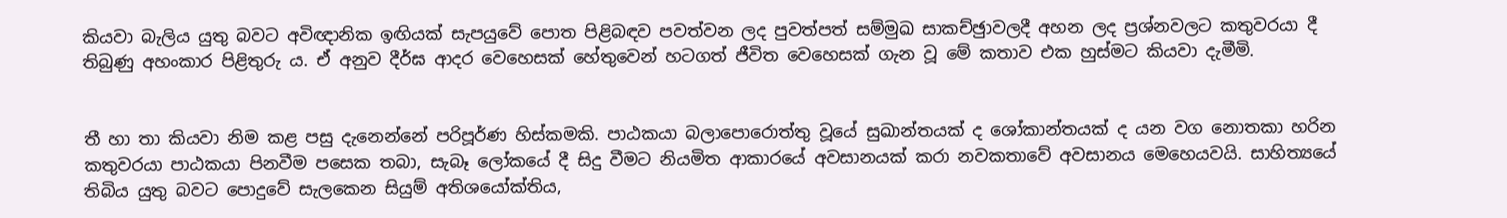කියවා බැලිය යුතු බවට අවිඥානික ඉඟියක් සැපයුවේ පොත පිළිබඳව පවත්වන ලද පුවත්පත් සම්මුඛ සාකච්ඡුාවලදී අහන ලද ප්‍රශ්නවලට කතුවරයා දී තිබුණු අහංකාර පිළිතුරු ය. ඒ අනුව දීර්ඝ ආදර වෙහෙසක් හේතුවෙන් හටගත් ජීවිත වෙහෙසක් ගැන වූ මේ කතාව එක හුස්මට කියවා දැමීමි.


තී හා තා කියවා නිම කළ පසු දැනෙන්නේ පරිපූර්ණ හිස්කමකි. පාඨකයා බලාපොරොත්තු වූයේ සුඛාන්තයක් ද ශෝකාන්තයක් ද යන වග නොතකා හරින කතුවරයා පාඨකයා පිනවීම පසෙක තබා, සැබෑ ලෝකයේ දී සිදු වීමට නියමිත ආකාරයේ අවසානයක් කරා නවකතාවේ අවසානය මෙහෙයවයි. සාහිත්‍යයේ තිබිය යුතු බවට පොදුවේ සැලකෙන සියුම් අතිශයෝක්තිය,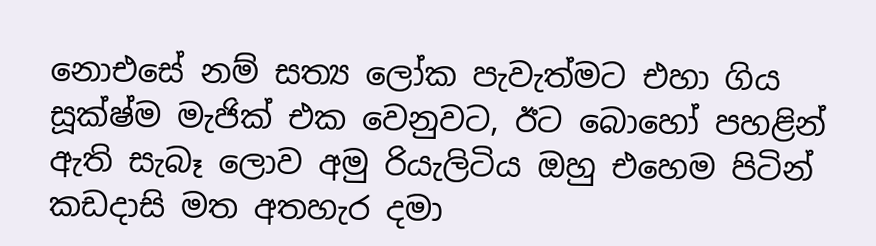නොඑසේ නම් සත්‍ය ලෝක පැවැත්මට එහා ගිය සූක්ෂ්ම මැජික් එක වෙනුවට, ඊට බොහෝ පහළින් ඇති සැබෑ ලොව අමු රියැලිටිය ඔහු එහෙම පිටින් කඩදාසි මත අතහැර දමා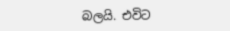බලයි. එවිට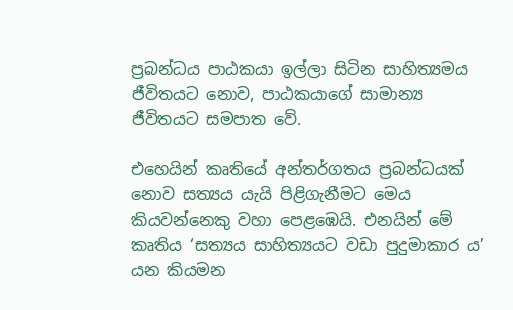ප්‍රබන්ධය පාඨකයා ඉල්ලා සිටින සාහිත්‍යමය ජීවිතයට නොව, පාඨකයාගේ සාමාන්‍ය ජීවිතයට සමපාත වේ.

එහෙයින් කෘතියේ අන්තර්ගතය ප්‍රබන්ධයක් නොව සත්‍යය යැයි පිළිගැනීමට මෙය කියවන්නෙකු වහා පෙළඹෙයි. එනයින් මේ කෘතිය ‘සත්‍යය සාහිත්‍යයට වඩා පුදුමාකාර ය’ යන කියමන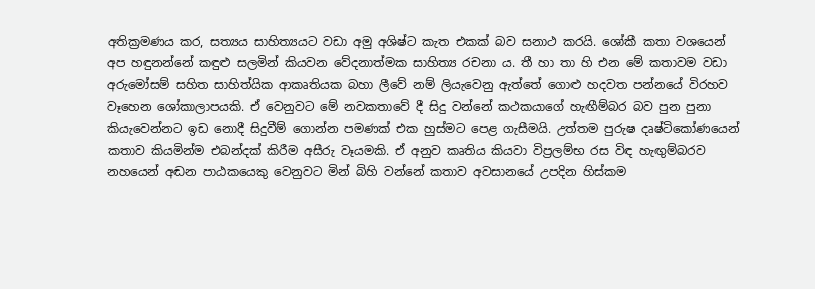අතික්‍රමණය කර, සත්‍යය සාහිත්‍යයට වඩා අමු අශිෂ්ට කැත එකක් බව සනාථ කරයි. ශෝකී කතා වශයෙන් අප හඳුනන්නේ කඳුළු සලමින් කියවන වේදනාත්මක සාහිත්‍ය රචනා ය. තී හා තා හි එන මේ කතාවම වඩා අරුමෝසම් සහිත සාහිත්යික ආකෘතියක බහා ලීවේ නම් ලියැවෙනු ඇත්තේ ගොළු හදවත පන්නයේ විරහව වෑහෙන ශෝකාලාපයකි. ඒ වෙනුවට මේ නවකතාවේ දී සිදු වන්නේ කථකයාගේ හැඟීම්බර බව පුන පුනා කියැවෙන්නට ඉඩ නොදී සිදුවීම් ගොන්න පමණක් එක හුස්මට පෙළ ගැසීමයි. උත්තම පුරුෂ දෘෂ්ටිකෝණයෙන් කතාව කියමින්ම එබන්දක් කිරීම අසීරු වෑයමකි. ඒ අනුව කෘතිය කියවා විප්‍රලම්භ රස විඳ හැඟුම්බරව නහයෙන් අඬන පාඨකයෙකු වෙනුවට මින් බිහි වන්නේ කතාව අවසානයේ උපදින හිස්කම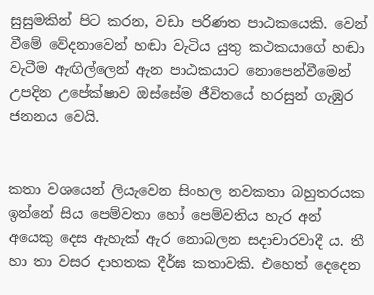සුසුමකින් පිට කරන, වඩා පරිණත පාඨකයෙකි. වෙන් වීමේ වේදනාවෙන් හඬා වැටිය යුතු කථකයාගේ හඬා වැටීම ඇඟිල්ලෙන් ඇන පාඨකයාට නොපෙන්වීමෙන් උපදින උපේක්ෂාව ඔස්සේම ජීවිතයේ හරසුන් ගැඹුර ජනනය වෙයි.


කතා වශයෙන් ලියැවෙන සිංහල නවකතා බහුතරයක ඉන්නේ සිය පෙම්වතා හෝ පෙම්වතිය හැර අන් අයෙකු දෙස ඇහැක් ඇර නොබලන සදාචාරවාදී ය. තී හා තා වසර දාහතක දීර්ඝ කතාවකි. එහෙත් දෙදෙන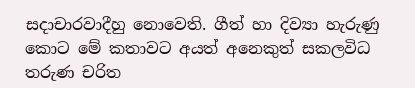සදාචාරවාදීහු නොවෙති. ගීත් හා දිව්‍යා හැරුණු කොට මේ කතාවට අයත් අනෙකුත් සකලවිධ තරුණ චරිත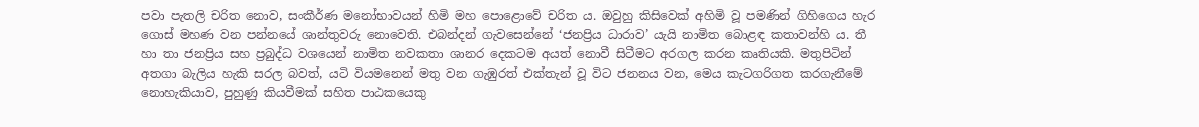පවා පැතලි චරිත නොව, සංකීර්ණ මනෝභාවයන් හිමි මහ පොළොවේ චරිත ය. ඔවුහු කිසිවෙක් අහිමි වූ පමණින් ගිහිගෙය හැර ගොස් මහණ වන පන්නයේ ශාන්තුවරු නොවෙති. එබන්දන් ගැවසෙන්නේ ‘ජනප්‍රිය ධාරාව’ යැයි නාමිත බොළඳ කතාවන්හි ය. තී හා තා ජනප්‍රිය සහ ප්‍රබුද්ධ වශයෙන් නාමිත නවකතා ශානර දෙකටම අයත් නොවී සිටීමට අරගල කරන කෘතියකි. මතුපිටින් අතගා බැලිය හැකි සරල බවත්, යටි වියමනෙන් මතු වන ගැඹුරත් එක්තැන් වූ විට ජනනය වන, මෙය කැටගරිගත කරගැනීමේ නොහැකියාව, පුහුණු කියවීමක් සහිත පාඨකයෙකු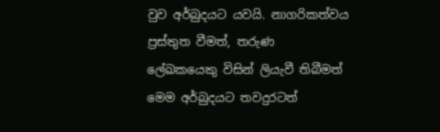වුව අර්බුදයට යවයි. නාගරිකත්වය ප්‍රස්තුත වීමත්, තරුණ ලේඛකයෙකු විසින් ලියැවී තිබීමත් මෙම අර්බුදයට තවදුරටත්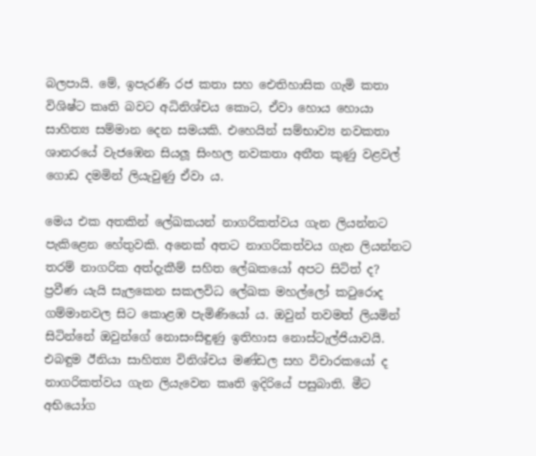බලපායි. මේ, ඉපැරණි රජ කතා සහ ඓතිහාසික ගැමි කතා විශිෂ්ට කෘති බවට අධිනිශ්චය කොට, ඒවා හොය හොයා සාහිත්‍ය සම්මාන දෙන සමයකි. එහෙයින් සම්භාව්‍ය නවකතා ශානරයේ වැජඹෙන සියලූ සිංහල නවකතා අතීත කුණු වළවල් ගොඩ දමමින් ලියැවුණු ඒවා ය.

මෙය එක අතකින් ලේඛකයන් නාගරිකත්වය ගැන ලියන්නට පැකිළෙන හේතුවකි. අනෙක් අතට නාගරිකත්වය ගැන ලියන්නට තරම් නාගරික අත්දැකීම් සහිත ලේඛකයෝ අපට සිටිත් ද? ප්‍රවීණ යැයි සැලකෙන සකලවිධ ලේඛක මහල්ලෝ කටුරොද ගම්මානවල සිට කොළඹ පැමිණියෝ ය. ඔවුන් තවමත් ලියමින් සිටින්නේ ඔවුන්ගේ නොසංසිඳුණු ඉතිහාස නොස්ටැල්ජියාවයි. එබඳුම ඊනියා සාහිත්‍ය විනිශ්චය මණ්ඩල සහ විචාරකයෝ ද නාගරිකත්වය ගැන ලියැවෙන කෘති ඉදිරියේ පසුබාති. මීට අභියෝග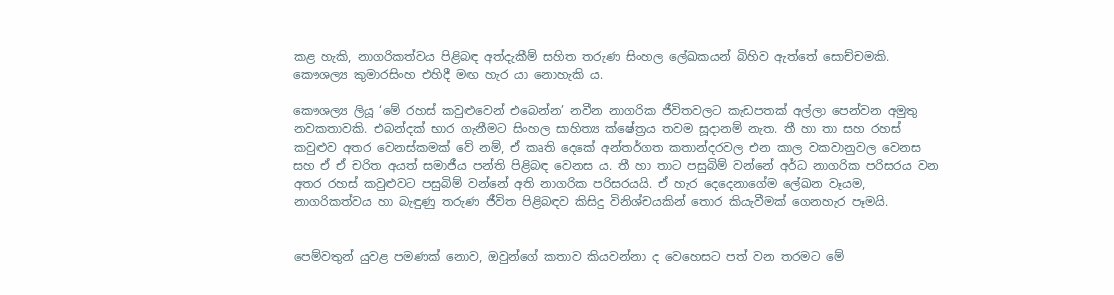කළ හැකි, නාගරිකත්වය පිළිබඳ අත්දැකීම් සහිත තරුණ සිංහල ලේඛකයන් බිහිව ඇත්තේ සොච්චමකි. කෞශල්‍ය කුමාරසිංහ එහිදී මඟ හැර යා නොහැකි ය.

කෞශල්‍ය ලියූ ‘මේ රහස් කවුළුවෙන් එබෙන්න’ නවීන නාගරික ජීවිතවලට කැඩපතක් අල්ලා පෙන්වන අමුතු නවකතාවකි. එබන්දක් භාර ගැනීමට සිංහල සාහිත්‍ය ක්ෂේත්‍රය තවම සූදානම් නැත. තී හා තා සහ රහස් කවුළුව අතර වෙනස්කමක් වේ නම්, ඒ කෘති දෙකේ අන්තර්ගත කතාන්දරවල එන කාල වකවානුවල වෙනස සහ ඒ ඒ චරිත අයත් සමාජීය පන්ති පිළිබඳ වෙනස ය. තී හා තාට පසුබිම් වන්නේ අර්ධ නාගරික පරිසරය වන අතර රහස් කවුළුවට පසුබිම් වන්නේ අති නාගරික පරිසරයයි. ඒ හැර දෙදෙනාගේම ලේඛන වෑයම, නාගරිකත්වය හා බැඳුණු තරුණ ජීවිත පිළිබඳව කිසිදු විනිශ්චයකින් තොර කියැවීමක් ගෙනහැර පෑමයි.


පෙම්වතුන් යුවළ පමණක් නොව, ඔවුන්ගේ කතාව කියවන්නා ද වෙහෙසට පත් වන තරමට මේ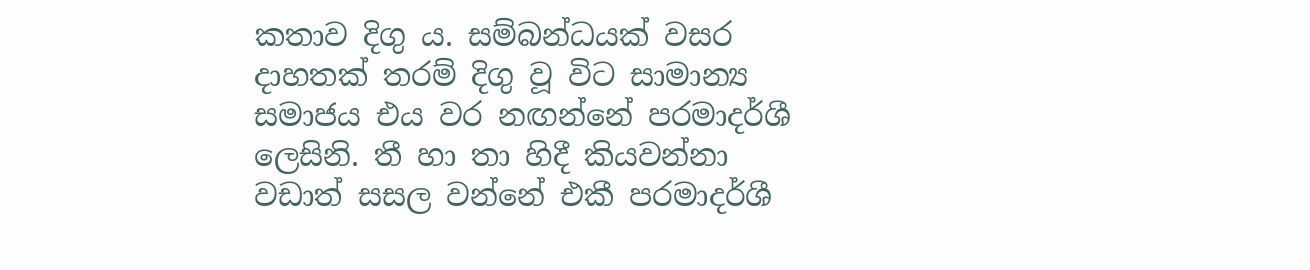කතාව දිගු ය. සම්බන්ධයක් වසර දාහතක් තරම් දිගු වූ විට සාමාන්‍ය සමාජය එය වර නඟන්නේ පරමාදර්ශී ලෙසිනි. තී හා තා හිදී කියවන්නා වඩාත් සසල වන්නේ එකී පරමාදර්ශී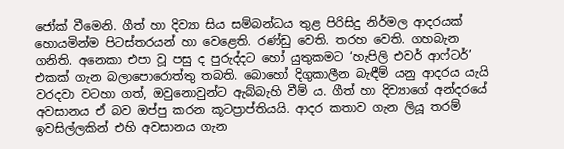ජෝක් වීමෙනි. ගීත් හා දිව්‍යා සිය සම්බන්ධය තුළ පිරිසිදු නිර්මල ආදරයක් හොයමින්ම පිටස්තරයන් හා වෙළෙති. රණ්ඩු වෙති. තරහ වෙති. ගහබැන ගනිති. අනෙකා එපා වූ පසු ද පුරුද්දට හෝ යුතුකමට ‘හැපිලි එවර් ආෆ්ටර්’ එකක් ගැන බලාපොරොත්තු තබති. බොහෝ දිගුකාලීන බැඳීම් යනු ආදරය යැයි වරදවා වටහා ගත්, ඔවුනොවුන්ට ඇබ්බැහි වීම් ය. ගීත් හා දිව්‍යාගේ අන්දරයේ අවසානය ඒ බව ඔප්පු කරන කූටප්‍රාප්තියයි. ආදර කතාව ගැන ලියූ තරම් ඉවසිල්ලකින් එහි අවසානය ගැන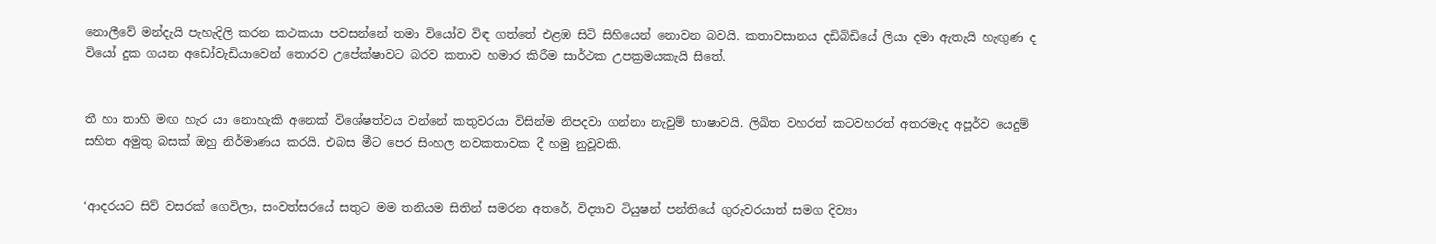නොලීවේ මන්දැයි පැහැදිලි කරන කථකයා පවසන්නේ තමා වියෝව විඳ ගත්තේ එළඹ සිටි සිහියෙන් නොවන බවයි. කතාවසානය දඩිබිඩියේ ලියා දමා ඇතැයි හැඟුණ ද වියෝ දුක ගයන අඩෝවැඩියාවෙන් තොරව උපේක්ෂාවට බරව කතාව හමාර කිරීම සාර්ථක උපක්‍රමයකැයි සිතේ.


තී හා තාහි මඟ හැර යා නොහැකි අනෙක් විශේෂත්වය වන්නේ කතුවරයා විසින්ම නිපදවා ගන්නා නැවුම් භාෂාවයි. ලිඛිත වහරත් කටවහරත් අතරමැද අපූර්ව යෙදුම් සහිත අමුතු බසක් ඔහු නිර්මාණය කරයි. එබස මීට පෙර සිංහල නවකතාවක දී හමු නුවූවකි.


‘ආදරයට සිව් වසරක් ගෙවිලා, සංවත්සරයේ සතුට මම තනියම සිතින් සමරන අතරේ, විද්‍යාව ටියුෂන් පන්තියේ ගුරුවරයාත් සමග දිව්‍යා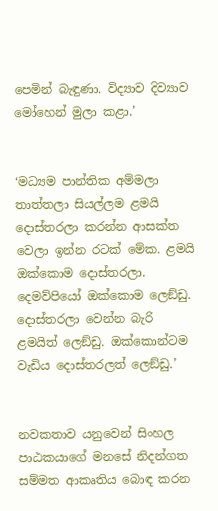පෙමින් බැඳුණා. විද්‍යාව දිව්‍යාව මෝහෙන් මුලා කළා.’


‘මධ්‍යම පාන්තික අම්මලා තාත්තලා සියල්ලම ළමයි දොස්තරලා කරන්න ආසක්ත වෙලා ඉන්න රටක් මේක. ළමයි ඔක්කොම දොස්තරලා. දෙමව්පියෝ ඔක්කොම ලෙඞ්ඩු. දොස්තරලා වෙන්න බැරි ළමයිත් ලෙඞ්ඩු. ඔක්කොන්ටම වැඩිය දොස්තරලත් ලෙඞ්ඩු.’


නවකතාව යනුවෙන් සිංහල පාඨකයාගේ මනසේ නිදන්ගත සම්මත ආකෘතිය බොඳ කරන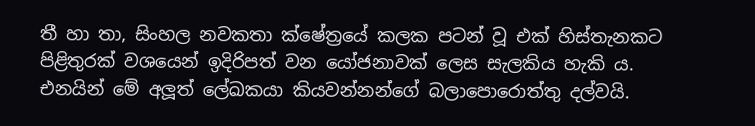තී හා තා, සිංහල නවකතා ක්ෂේත්‍රයේ කලක පටන් වූ එක් හිස්තැනකට පිළිතුරක් වශයෙන් ඉදිරිපත් වන යෝජනාවක් ලෙස සැලකිය හැකි ය. එනයින් මේ අලූත් ලේඛකයා කියවන්නන්ගේ බලාපොරොත්තු දල්වයි.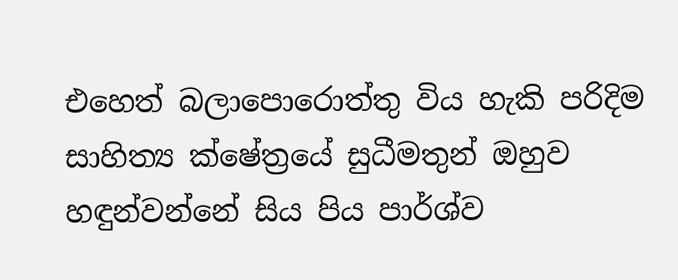එහෙත් බලාපොරොත්තු විය හැකි පරිදිම සාහිත්‍ය ක්ෂේත්‍රයේ සුධීමතුන් ඔහුව හඳුන්වන්නේ සිය පිය පාර්ශ්ව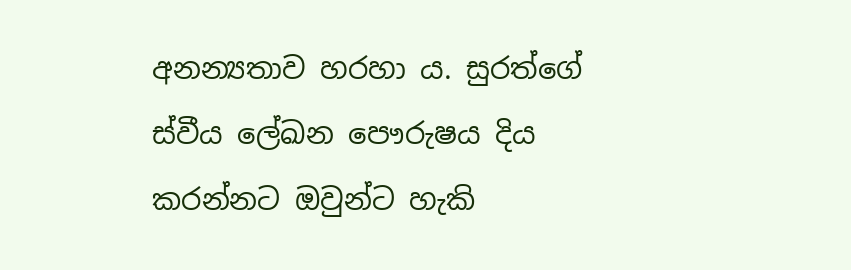අනන්‍යතාව හරහා ය. සුරත්ගේ ස්වීය ලේඛන පෞරුෂය දිය කරන්නට ඔවුන්ට හැකි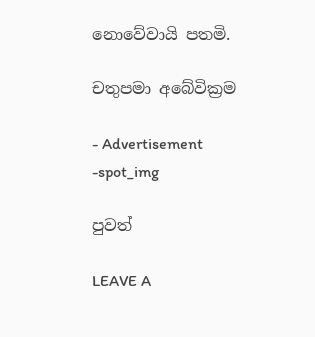නොවේවායි පතමි.

චතුපමා අබේවික්‍රම

- Advertisement -spot_img

පුවත්

LEAVE A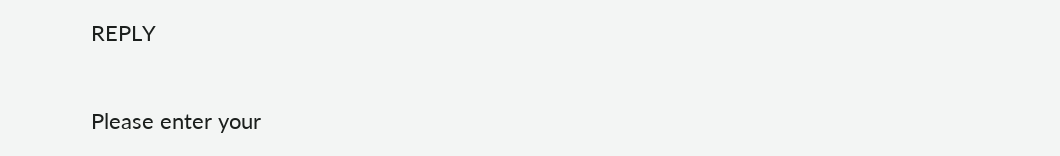REPLY

Please enter your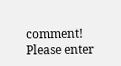comment!
Please enter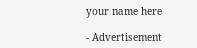your name here

- Advertisement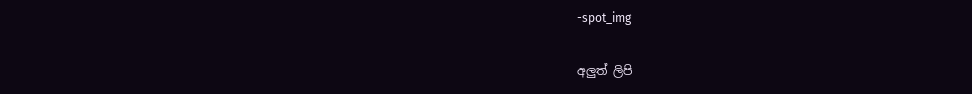-spot_img

අලුත් ලිපි